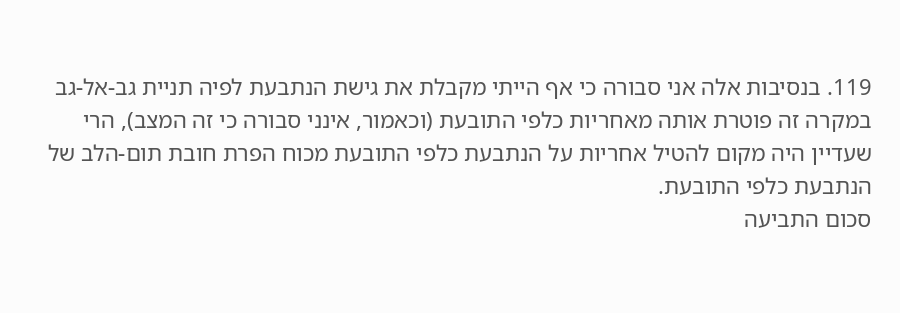119. בנסיבות אלה אני סבורה כי אף הייתי מקבלת את גישת הנתבעת לפיה תניית גב-אל-גב במקרה זה פוטרת אותה מאחריות כלפי התובעת (וכאמור, אינני סבורה כי זה המצב), הרי שעדיין היה מקום להטיל אחריות על הנתבעת כלפי התובעת מכוח הפרת חובת תום-הלב של הנתבעת כלפי התובעת.
סכום התביעה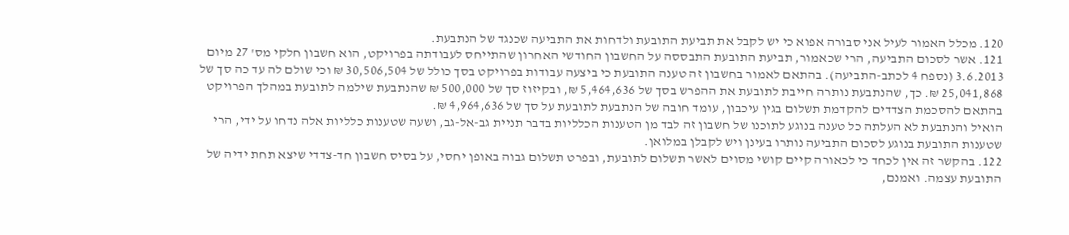120. מכלל האמור לעיל אני סבורה אפוא כי יש לקבל את תביעת התובעת ולדחות את התביעה שכנגד של הנתבעת.
121. אשר לסכום התביעה, הרי שכאמור, תביעת התובעת התבססה על החשבון החודשי האחרון שהתייחס לעבודתה בפרויקט, הוא חשבון חלקי מס' 27 מיום 3.6.2013 (נספח 4 לכתב-התביעה). בהתאם לאמור בחשבון זה טענה התובעת כי ביצעה עבודות בפרויקט בסך כולל של 30,506,504 ₪ וכי שולם לה עד כה סך של 25,041,868 ₪. כך, שהנתבעת נותרה חייבת לתובעת את ההפרש בסך של 5,464,636 ₪, ובקיזוז סך של 500,000 ₪ שהנתבעת שילמה לתובעת במהלך הפרויקט בהתאם להסכמת הצדדים להקדמת תשלום בגין עיכבון, עומד חובה של הנתבעת לתובעת על סך של 4,964,636 ₪.
הואיל והנתבעת לא העלתה כל טענה בנוגע לתוכנו של חשבון זה לבד מן הטענות הכלליות בדבר תניית גב-אל-גב, ושעה שטענות כלליות אלה נדחו על ידי, הרי שטענות התובעת בנוגע לסכום התביעה נותרו בעינן ויש לקבלן במלואן.
122. בהקשר זה אין לכחד כי לכאורה קיים קושי מסוים לאשר תשלום לתובעת, ובפרט תשלום גבוה באופן יחסי, על בסיס חשבון חד-צדדי שיצא תחת ידיה של התובעת עצמה. ואמנם,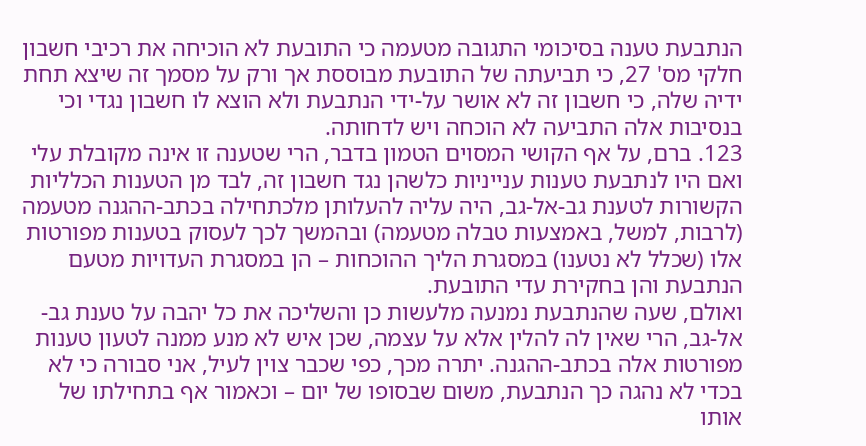הנתבעת טענה בסיכומי התגובה מטעמה כי התובעת לא הוכיחה את רכיבי חשבון חלקי מס' 27, כי תביעתה של התובעת מבוססת אך ורק על מסמך זה שיצא תחת ידיה שלה, כי חשבון זה לא אושר על-ידי הנתבעת ולא הוצא לו חשבון נגדי וכי בנסיבות אלה התביעה לא הוכחה ויש לדחותה.
123. ברם, על אף הקושי המסוים הטמון בדבר, הרי שטענה זו אינה מקובלת עלי ואם היו לנתבעת טענות ענייניות כלשהן נגד חשבון זה, לבד מן הטענות הכלליות הקשורות לטענת גב-אל-גב, היה עליה להעלותן מלכתחילה בכתב-ההגנה מטעמה (לרבות, למשל, באמצעות טבלה מטעמה) ובהמשך לכך לעסוק בטענות מפורטות אלו (שכלל לא נטענו) במסגרת הליך ההוכחות – הן במסגרת העדויות מטעם הנתבעת והן בחקירת עדי התובעת.
ואולם, שעה שהנתבעת נמנעה מלעשות כן והשליכה את כל יהבה על טענת גב-אל-גב, הרי שאין לה להלין אלא על עצמה, שכן איש לא מנע ממנה לטעון טענות מפורטות אלה בכתב-ההגנה. יתרה מכך, כפי שכבר צוין לעיל, אני סבורה כי לא בכדי לא נהגה כך הנתבעת, משום שבסופו של יום – וכאמור אף בתחילתו של אותו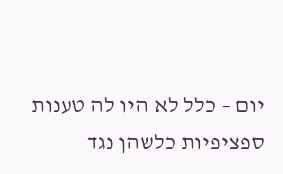יום – כלל לא היו לה טענות ספציפיות כלשהן נגד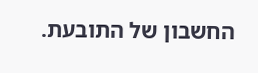החשבון של התובעת.